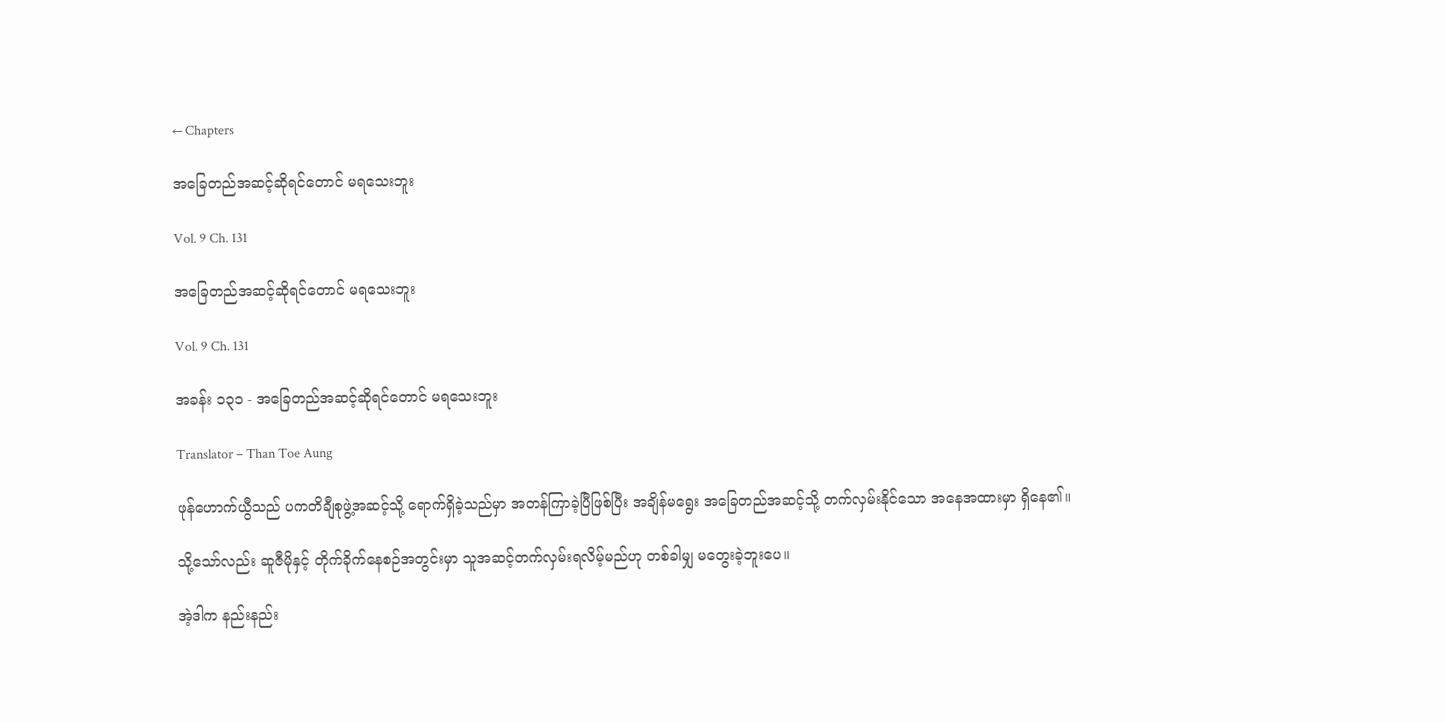← Chapters

အခြေတည်အဆင့်ဆိုရင်တောင် မရသေးဘူး

Vol. 9 Ch. 131

အခြေတည်အဆင့်ဆိုရင်တောင် မရသေးဘူး

Vol. 9 Ch. 131

အခန်း ၁၃၁ - အခြေတည်အဆင့်ဆိုရင်တောင် မရသေးဘူး

Translator – Than Toe Aung

ဖုန်ဟောက်ယွီသည် ပကတိချီစုဖွဲ့အဆင့်သို့ ရောက်ရှိခဲ့သည်မှာ အတန်ကြာခဲ့ပြီဖြစ်ပြီး အချိန်မရွေး အခြေတည်အဆင့်သို့ တက်လှမ်းနိုင်သော အနေအထားမှာ ရှိနေ၏။

သို့သော်လည်း ဆူဇီမိုနှင့် တိုက်ခိုက်နေစဉ်အတွင်းမှာ သူအဆင့်တက်လှမ်းရလိမ့်မည်ဟု တစ်ခါမျှ မတွေးခဲ့ဘူးပေ။

အဲ့ဒါက နည်းနည်း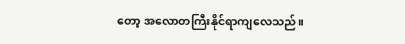တော့ အလောတကြီးနိုင်ရာကျလေသည်။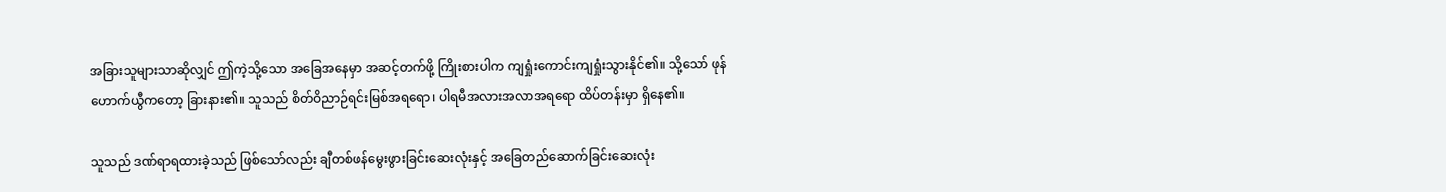အခြားသူများသာဆိုလျှင် ဤကဲ့သို့သော အခြေအနေမှာ အဆင့်တက်ဖို့ ကြိုးစားပါက ကျရှုံးကောင်းကျရှုံးသွားနိုင်၏။ သို့သော် ဖုန်ဟောက်ယွီကတော့ ခြားနား၏။ သူသည် စိတ်ဝိညာဉ်ရင်းမြစ်အရရော၊ ပါရမီအလားအလာအရရော ထိပ်တန်းမှာ ရှိနေ၏။

သူသည် ဒဏ်ရာရထားခဲ့သည် ဖြစ်သော်လည်း ချီတစ်ဖန်မွေးဖွားခြင်းဆေးလုံးနှင့် အခြေတည်ဆောက်ခြင်းဆေးလုံး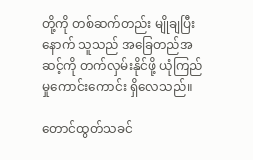တို့ကို တစ်ဆက်တည်း မျိုချပြီးနောက် သူသည် အခြေတည်အဆင့်ကို တက်လှမ်းနိုင်ဖို့ ယုံကြည်မှုကောင်းကောင်း ရှိလေသည်။

တောင်ထွတ်သခင်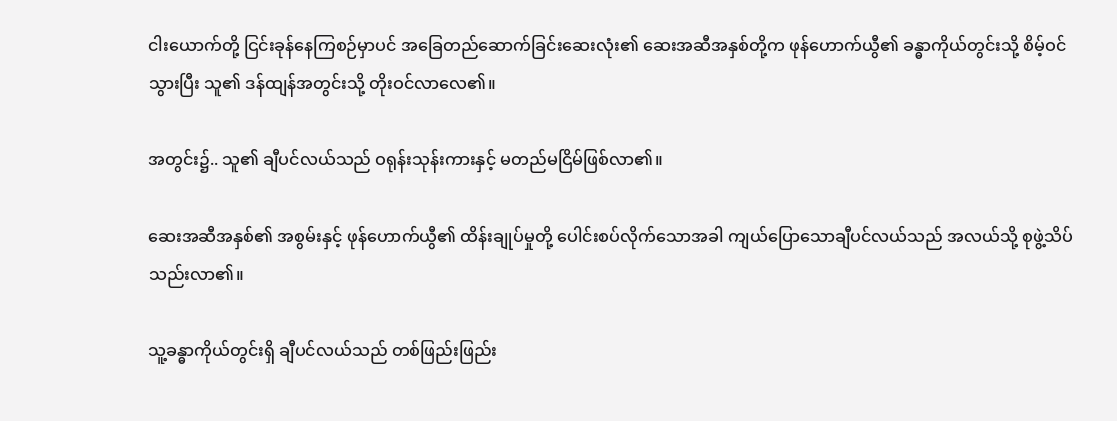ငါးယောက်တို့ ငြင်းခုန်နေကြစဉ်မှာပင် အခြေတည်ဆောက်ခြင်းဆေးလုံး၏ ဆေးအဆီအနှစ်တို့က ဖုန်ဟောက်ယွီ၏ ခန္ဓာကိုယ်တွင်းသို့ စိမ့်ဝင်သွားပြီး သူ၏ ဒန်ထျန်အတွင်းသို့ တိုးဝင်လာလေ၏။

အတွင်း၌.. သူ၏ ချီပင်လယ်သည် ဝရုန်းသုန်းကားနှင့် မတည်မငြိမ်ဖြစ်လာ၏။

ဆေးအဆီအနှစ်၏ အစွမ်းနှင့် ဖုန်ဟောက်ယွီ၏ ထိန်းချုပ်မှုတို့ ‌ပေါင်းစပ်လိုက်သောအခါ ကျယ်ပြောသောချီပင်လယ်သည် အလယ်သို့ စုဖွဲ့သိပ်သည်းလာ၏။

သူ့ခန္ဓာကိုယ်တွင်းရှိ ချီပင်လယ်သည် တစ်ဖြည်းဖြည်း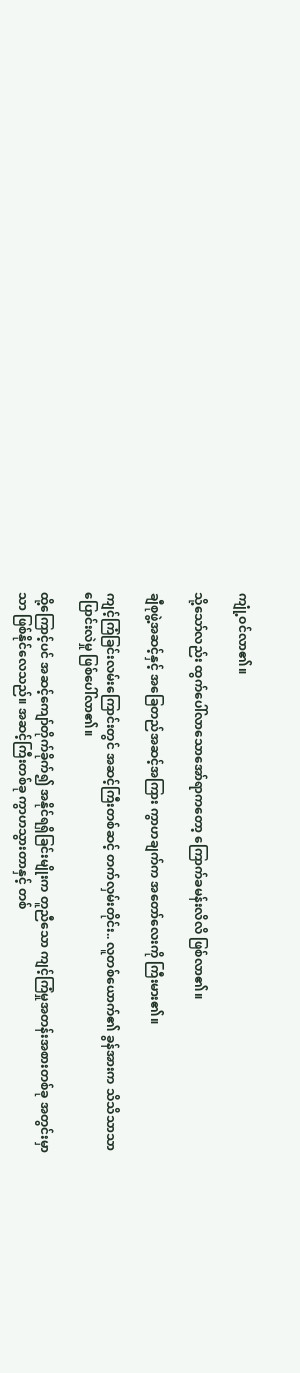ကျုံ့ဝင်လာ၏။

သို့သော်လည်း ထွက်ပေါ်လာသောအော်ရာကတော့ ကြောက်ခမန်းလိလိ ဖြစ်လာ၏။

ချီစုဖွဲ့အဆင့်နှင့် အခြေတည်အဆင့်အကြား ကွာဟချက်က အတော်လေးကို ကြီးမား၏။

ကျင့်ကြံခြင်းလမ်းကြောင်းတွင် အဆင့်ကြီးတစ်ဆင့် တက်လှမ်းတိုင်း.. လူတစ်ယောက်၏ ခွန်အားက သိသိသာသာ ပြောင်းလဲမှု ဖြစ်ပေါ်လာ၏။

ထို့ကြောင့်ပင် အဆင့်ကျော်တိုက်ခိုက်၍ အနိုင်ရရှိခြင်းမျိုးက တူညီသော ကျင့်ကြံမှုအတန်းအစားတစ်ခု အတွင်းမှာသာ ဖြစ်နိုင်လေသည်။ အဆင့်ကြီးတစ်ခု ကွာဟသွားတာနှင့် တစ်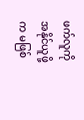ဖက်လူကို အနိုင်ယူဖို့က မဖြစ်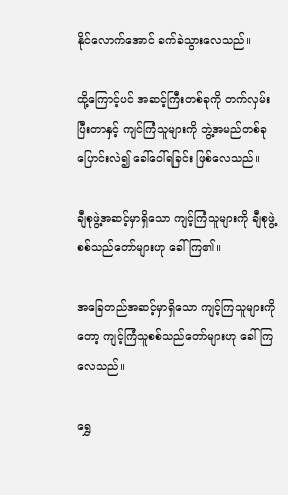နိုင်လောက်အောင် ခက်ခဲသွားလေသည်။

ထို့ကြောင့်ပင် အဆင့်ကြီးတစ်ခုကို တက်လှမ်းပြီးတာနှင့် ကျင်ကြံသူများကို ဘွဲ့အမည်တစ်ခု ပြောင်းလဲ၍ ခေါ်ဝေါ်ရခြင်း ဖြစ်လေသည်။

ချီစုဖွဲ့အဆင့်မှာရှိသော ကျင့်ကြံသူများကို ချီစုဖွဲ့စစ်သည်တော်များဟု ခေါ်ကြ၏။

အခြေတည်အဆင့်မှာရှိသော ကျင့်ကြသူများကိုတော့ ကျင့်ကြံသူစစ်သည်တော်များဟု ခေါ်ကြလေသည်။

ရွှေ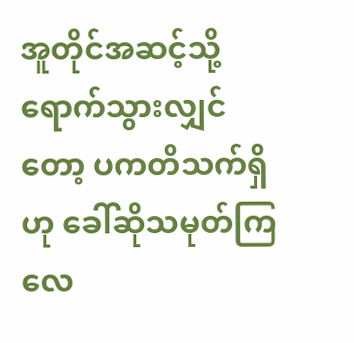အူတိုင်အဆင့်သို့ ရောက်သွားလျှင်တော့ ပကတိသက်ရှိဟု ခေါ်ဆိုသမုတ်ကြလေ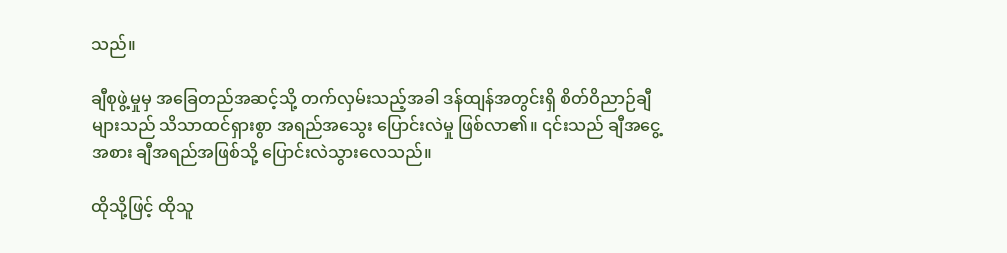သည်။

ချီစုဖွဲ့မှုမှ အခြေတည်အဆင့်သို့ တက်လှမ်းသည့်အခါ ဒန်ထျန်အတွင်းရှိ စိတ်ဝိညာဉ်ချီများသည် သိသာထင်ရှားစွာ အရည်အသွေး ပြောင်းလဲမှု ဖြစ်လာ၏။ ၎င်းသည် ချီအငွေ့အစား ချီအရည်အဖြစ်သို့ ပြောင်းလဲသွားလေသည်။

ထိုသို့ဖြင့် ထိုသူ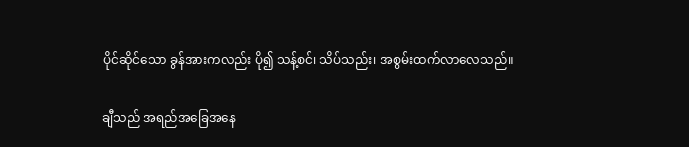ပိုင်ဆိုင်သော ခွန်အားကလည်း ပို၍ သန့်စင်၊ သိပ်သည်း၊ အစွမ်းထက်လာလေသည်။

ချီသည် အရည်အခြေအနေ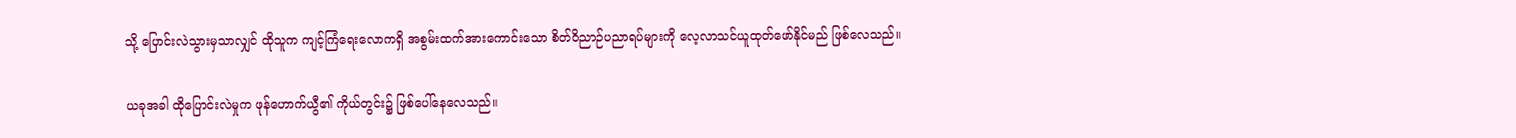သို့ ပြောင်းလဲသွားမှသာလျှင် ထိုသူက ကျင့်ကြံရေးလောကရှိ အစွမ်းထက်အားကောင်းသော စိတ်ဝိညာဉ်ပညာရပ်များကို လေ့လာသင်ယူထုတ်ဖော်နိုင်မည် ဖြစ်လေသည်။

ယခုအခါ ထိုပြောင်းလဲမှုက ဖုန်ဟောက်ယွီ၏ ကိုယ်တွင်း၌ ဖြစ်ပေါ်နေလေသည်။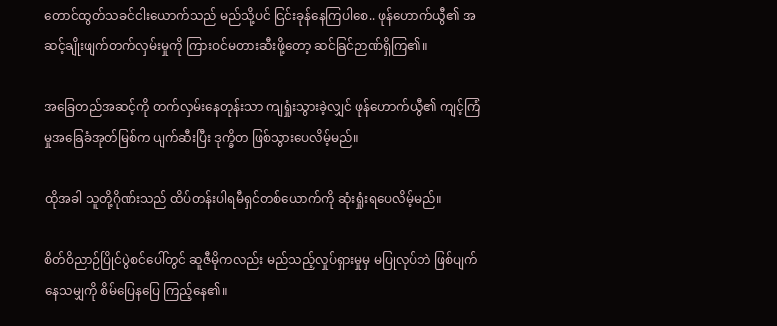တောင်ထွတ်သခင်ငါးယောက်သည် မည်သို့ပင် ငြင်းခုန်နေကြပါစေ.. ဖုန်ဟောက်ယွီ၏ အဆင့်ချိုးဖျက်တက်လှမ်းမှုကို ကြားဝင်မတားဆီးဖို့တော့ ဆင်ခြင်ဉာဏ်ရှိကြ၏။

အခြေတည်အဆင့်ကို တက်လှမ်းနေတုန်းသာ ကျရှုံးသွားခဲ့လျှင် ဖုန်‌‌ဟောက်ယွီ၏ ကျင့်ကြံမှုအခြေခံအုတ်မြစ်က ပျက်ဆီးပြီး ဒုက္ခိတ ဖြစ်သွားပေလိမ့်မည်။

ထိုအခါ သူတို့ဂိုဏ်းသည် ထိပ်တန်းပါရမီရှင်တစ်ယောက်ကို ဆုံးရှုံးရပေလိမ့်မည်။

စိတ်ဝိညာဉ်ပြိုင်ပွဲစင်ပေါ်တွင် ဆူဇီမိုကလည်း မည်သည့်လှုပ်ရှားမှုမှ မပြုလုပ်ဘဲ ဖြစ်ပျက်နေသမျှကို စိမ်ပြေနပြေ ကြည့်နေ၏။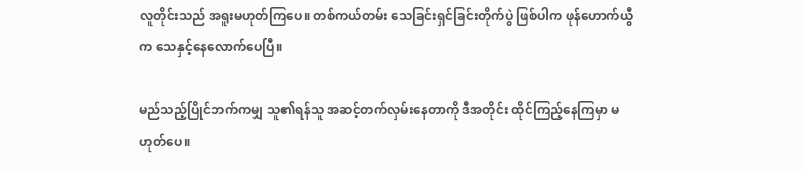လူတိုင်းသည် အရူးမဟုတ်ကြပေ။ တစ်ကယ်တမ်း သေခြင်းရှင်ခြင်းတိုက်ပွဲ ဖြစ်ပါက ဖုန်ဟောက်ယွီက သေနှင့်နေလောက်ပေပြီ။

မည်သည့်ပြိုင်ဘက်ကမျှ သူ၏ရန်သူ အဆင့်တက်လှမ်းနေတာကို ဒီအတိုင်း ထိုင်ကြည့်နေကြမှာ မဟုတ်ပေ။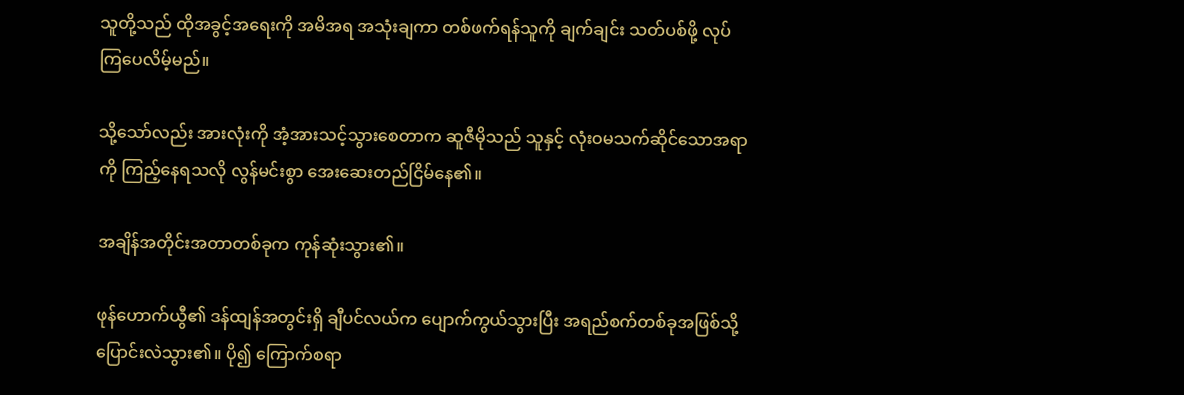သူတို့သည် ထိုအခွင့်အရေးကို အမိအရ အသုံးချကာ တစ်ဖက်ရန်သူကို ချက်ချင်း သတ်ပစ်ဖို့ လုပ်ကြပေလိမ့်မည်။

သို့သော်လည်း အားလုံးကို အံ့အားသင့်သွားစေတာက ဆူဇီမိုသည် သူနှင့် လုံးဝမသက်ဆိုင်သောအရာကို ကြည့်နေရသလို လွန်မင်းစွာ အေးဆေးတည်ငြိမ်နေ၏။

အချိန်အတိုင်းအတာတစ်ခုက ကုန်ဆုံးသွား၏။

ဖုန်ဟောက်ယွီ၏ ဒန်ထျန်အတွင်းရှိ ချီပင်လယ်က ပျောက်ကွယ်သွားပြီး အရည်စက်တစ်ခုအဖြစ်သို့ ပြောင်းလဲသွား၏။ ပို၍ ကြောက်စရာ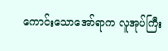ကောင်းသောအော်ရာက လူအုပ်ကြီး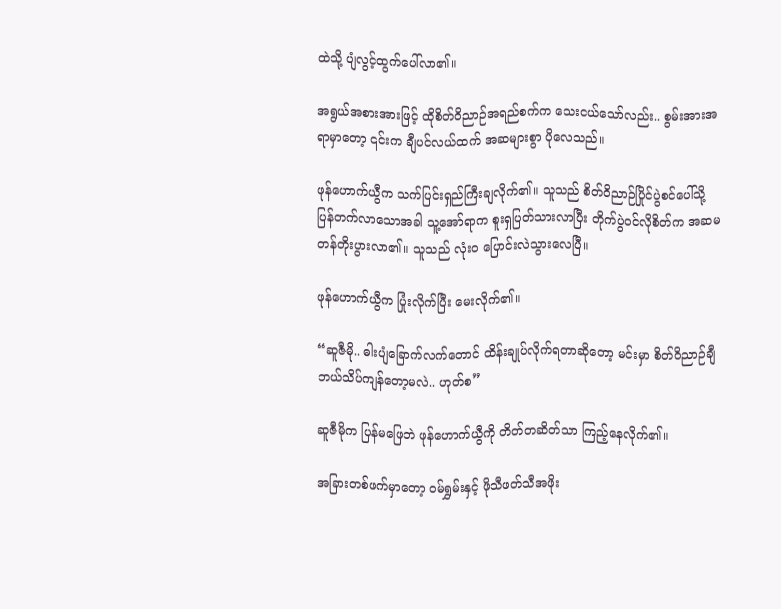ထဲသို့ ပျံလွင့်ထွက်ပေါ်လာ၏။

အရွယ်အစားအားဖြင့် ထိုစိတ်ဝိညာဉ်အရည်စက်က သေးငယ်သော်လည်း.. စွမ်းအားအရာမှာတော့ ၎င်းက ချီပင်လယ်ထက် အဆများစွာ ပိုလေသည်။

ဖုန်ဟောက်ယွီက သက်ပြင်းရှည်ကြီးချလိုက်၏။ သူသည် စိတ်ဝိညာဉ်ပြိုင်ပွဲစင်ပေါ်သို့ ပြန်တက်လာသောအခါ သူ့အော်ရာက စူးရှပြတ်သားလာပြီး တိုက်ပွဲဝင်လိုစိတ်က အဆမတန်တိုးပွားလာ၏။ သူသည် လုံးဝ ပြောင်းလဲသွားလေပြီ။

ဖုန်ဟောက်ယွီက ပြုံးလိုက်ပြီး မေးလိုက်၏။

“ဆူဇီမို.. ဓါးပျံခြောက်လက်တောင် ထိန်းချုပ်လိုက်ရတာဆိုတော့ မင်းမှာ စိတ်ဝိညာဉ်ချီ ဘယ်သိပ်ကျန်တော့မလဲ.. ဟုတ်စ”

ဆူဇီမိုက ပြန်မဖြေဘဲ ဖုန်ဟောက်ယွီကို တိတ်တဆိတ်သာ ကြည့်နေလိုက်၏။

အခြားတစ်ဖက်မှာတော့ ဝမ်ရွှမ်းနှင့် ဖိုသီဖတ်သီအဖိုး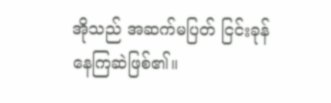အိုသည် အဆက်မပြတ် ငြင်းခုန်နေကြဆဲဖြစ်၏။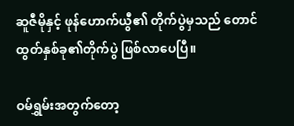ဆူဇီမိုနှင့် ဖုန်ဟောက်ယွီ၏ တိုက်ပွဲမှသည် တောင်ထွတ်နှစ်ခု၏တိုက်ပွဲ ဖြစ်လာပေပြီ။

ဝမ်ရွှမ်းအတွက်တော့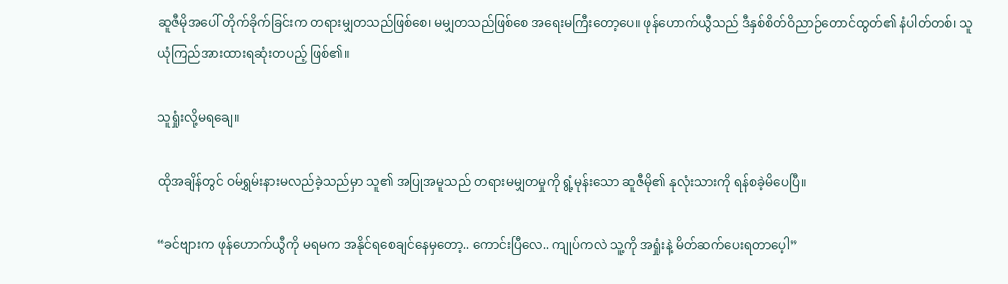ဆူဇီမိုအပေါ် တိုက်ခိုက်ခြင်းက တရားမျှတသည်ဖြစ်စေ၊ မမျှတသည်ဖြစ်စေ အ‌ရေးမကြီးတော့ပေ။ ဖုန်ဟောက်ယွီသည် ဒီနှစ်စိတ်ဝိညာဉ်တောင်ထွတ်၏ နံပါတ်တစ်၊ သူယုံကြည်အားထားရဆုံးတပည့် ဖြစ်၏။

သူရှုံးလို့မရချေ။

ထိုအချိန်တွင် ဝမ်ရွှမ်းနားမလည်ခဲ့သည်မှာ သူ၏ အပြုအမူသည် တရားမမျှတမှုကို ရွံ့မုန်းသော ဆူဇီမို၏ နုလုံးသားကို ရန်စခဲ့မိပေပြီ။

“ခင်ဗျားက ဖုန်ဟောက်ယွီကို မရမက အနိုင်ရစေချင်နေမှတော့.. ကောင်းပြီလေ.. ကျုပ်ကလဲ သူ့ကို အရှုံးနဲ့ မိတ်ဆက်ပေးရတာပေ့ါ”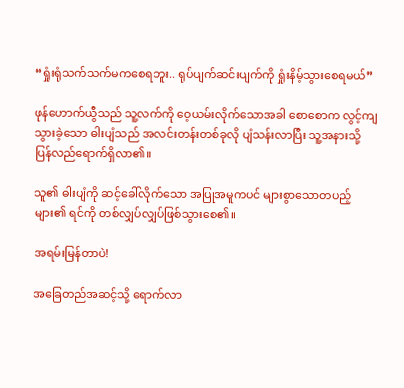“ရှုံးရုံသက်သက်မကစေရဘူး.. ရုပ်ပျက်ဆင်းပျက်ကို ရှုံးနိမ့်သွားစေရမယ်”

ဖုန်ဟောက်ယွီသည် သူ့လက်ကို ဝေ့ယမ်းလိုက်သောအခါ စောစောက လွင့်ကျသွားခဲ့သော ဓါးပျံသည် အလင်းတန်းတစ်ခုလို ပျံသန်းလာပြီး သူ့အနားသို့ ပြန်လည်ရောက်ရှိလာ၏။

သူ၏ ဓါးပျံကို ဆင့်ခေါ်လိုက်သော အပြုအမူကပင် များစွာသောတပည့်များ၏ ရင်ကို တစ်လျှပ်လျှပ်ဖြစ်သွားစေ၏။

အရမ်းမြန်တာပဲ!

အခြေတည်အဆင့်သို့ ရောက်လာ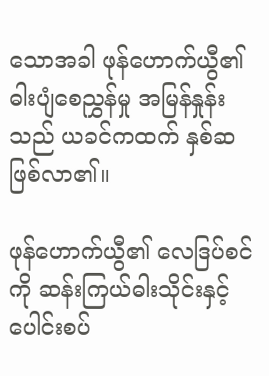သောအခါ ဖုန်ဟောက်ယွီ၏ ဓါးပျံစေညွှန်မှု အမြန်နှုန်းသည် ယခင်ကထက် နှစ်ဆဖြစ်လာ၏။

ဖုန်ဟောက်ယွီ၏ လေဒြပ်စင်ကို ဆန်းကြယ်ဓါးသိုင်းနှင့် ပေါင်းစပ်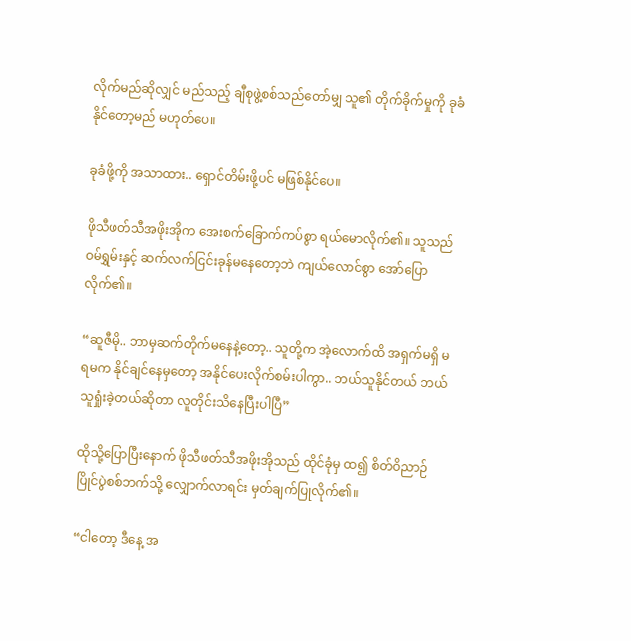လိုက်မည်ဆိုလျှင် မည်သည့် ချီစုဖွဲ့စစ်သည်တော်မျှ သူ၏ တိုက်ခိုက်မှုကို ခုခံနိုင်တော့မည် မဟုတ်ပေ။

ခုခံဖို့ကို အသာထား.. ရှောင်တိမ်းဖို့ပင် မဖြစ်နိုင်ပေ။

ဖိုသီဖတ်သီအဖိုးအိုက အေးစက်ခြောက်ကပ်စွာ ရယ်မောလိုက်၏။ သူသည် ဝမ်ရွှမ်းနှင့် ဆက်လက်ငြင်းခုန်မနေတော့ဘဲ ကျယ်လောင်စွာ အော်ပြောလိုက်၏။

“ဆူဇီမို.. ဘာမှဆက်တိုက်မနေနဲ့တော့.. သူတို့က အဲ့လောက်ထိ အရှက်မရှိ မရမက နိုင်ချင်နေမှတော့ အနိုင်ပေးလိုက်စမ်းပါကွာ.. ဘယ်သူနိုင်တယ် ဘယ်သူရှုံးခဲ့တယ်ဆိုတာ လူတိုင်းသိနေပြီးပါပြီ”

ထိုသို့ပြောပြီးနောက် ဖိုသီဖတ်သီအဖိုးအိုသည် ထိုင်ခုံမှ ထ၍ စိတ်ဝိညာဉ်ပြိုင်ပွဲစစ်ဘက်သို့ လျှောက်လာရင်း မှတ်ချက်ပြုလိုက်၏။

“ငါတော့ ဒီနေ့ အ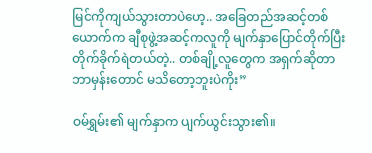မြင်ကိုကျယ်သွားတာပဲဟေ့.. အခြေတည်အဆင့်တစ်ယောက်က ချီစုဖွဲ့အဆင့်ကလူကို မျက်နှာပြောင်တိုက်ပြီး တိုက်ခိုက်ရဲတယ်တဲ့.. တစ်ချို့လူတွေက အရှက်ဆိုတာဘာမှန်းတောင် မသိတော့ဘူးပဲကိုး”

ဝမ်ရွှမ်း၏ မျက်နှာက ပျက်ယွင်းသွား၏။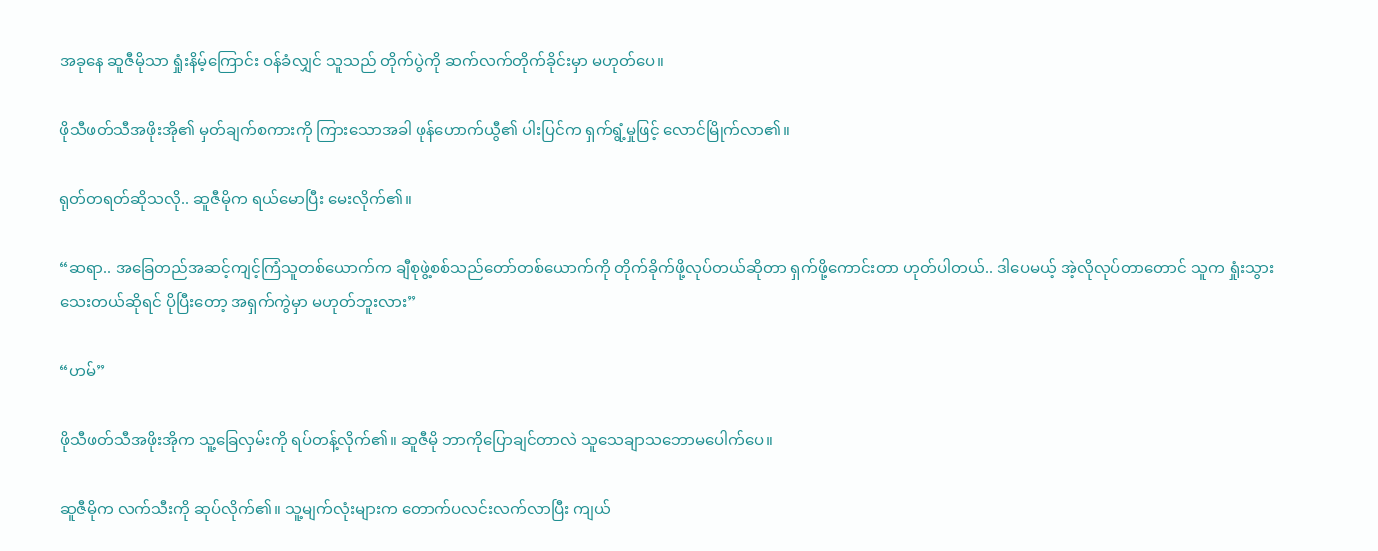အခုနေ ဆူဇီမိုသာ ရှုံးနိမ့်ကြောင်း ဝန်ခံလျှင် သူသည် တိုက်ပွဲကို ဆက်လက်တိုက်ခိုင်းမှာ မဟုတ်ပေ။

ဖိုသီဖတ်သီအဖိုးအို၏ မှတ်ချက်စကားကို ကြားသောအခါ ဖုန်ဟောက်ယွီ၏ ပါးပြင်က ရှက်ရွံ့မှုဖြင့် လောင်မြိုက်လာ၏။

ရုတ်တရတ်ဆိုသလို.. ဆူဇီမိုက ရယ်မောပြီး မေးလိုက်၏။

“ဆရာ.. အခြေတည်အဆင့်ကျင့်ကြံသူတစ်ယောက်က ချီစုဖွဲ့စစ်သည်တော်တစ်ယောက်ကို တိုက်ခိုက်ဖို့လုပ်တယ်ဆိုတာ ရှက်ဖို့ကောင်းတာ ဟုတ်ပါတယ်.. ဒါပေမယ့် အဲ့လိုလုပ်တာတောင် သူက ရှုံးသွားသေးတယ်ဆိုရင် ပိုပြီးတော့ အရှက်ကွဲမှာ မဟုတ်ဘူးလား”

“ဟမ်”

ဖိုသီဖတ်သီအဖိုးအိုက သူ့ခြေလှမ်းကို ရပ်တန့်လိုက်၏။ ဆူဇီမို ဘာကိုပြောချင်တာလဲ သူသေချာသဘောမပေါက်ပေ။

ဆူဇီမိုက လက်သီးကို ဆုပ်လိုက်၏။ သူ့မျက်လုံးများက တောက်ပလင်းလက်လာပြီး ကျယ်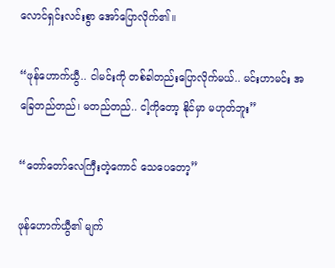လောင်ရှင်းလင်းစွာ ‌အော်ပြောလိုက်၏။

“ဖုန်‌ဟောက်ယွီ.. ငါမင်းကို တစ်ခါတည်းပြောလိုက်မယ်.. မင်းဟာမင်း အခြေတည်တည်၊ မတည်တည်.. ငါ့ကိုတော့ နိုင်မှာ မဟုတ်ဘူး”

“တော်တော်လေကြီးတဲ့ကောင် သေပေတော့”

ဖုန်ဟောက်ယွီ၏ မျက်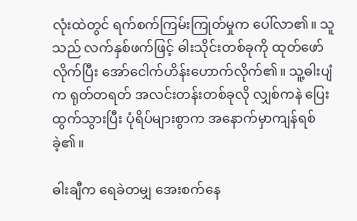လုံးထဲတွင် ရက်စက်ကြမ်းကြုတ်မှုက ပေါ်လာ၏။ သူသည် လက်နှစ်ဖက်ဖြင့် ဓါးသိုင်းတစ်ခုကို ထုတ်ဖော်လိုက်ပြီး အော်ငေါက်ဟိန်းဟောက်လိုက်၏။ သူ့ဓါးပျံက ရုတ်တရတ် အလင်းတန်းတစ်ခုလို လျှစ်ကနဲ ပြေးထွက်သွားပြီး ပုံရိပ်များစွာက အနောက်မှာကျန်ရစ်ခဲ့၏။

ဓါးချီက ‌ရေခဲတမျှ အေးစက်နေ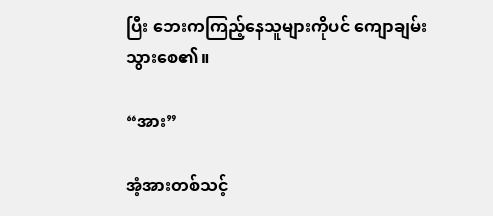ပြီး ဘေးကကြည့်နေသူများကိုပင် ကျောချမ်းသွားစေ၏။

“အား”

အံ့အားတစ်သင့်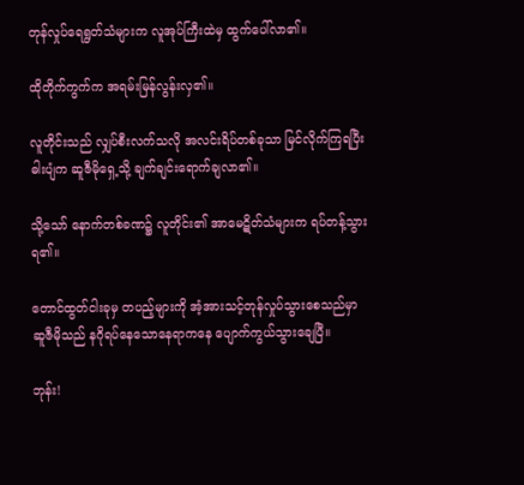တုန်လှုပ်ရေရွတ်သံများက လူအုပ်ကြီးထဲမှ ထွက်ပေါ်လာ၏။

ထိုတိုက်ကွက်က အရမ်းမြန်လွန်းလှ၏။

လူတိုင်းသည် လျှပ်စီးလက်သလို အလင်းရိပ်တစ်ခုသာ မြင်လိုက်ကြရပြီး ဓါးပျံက ဆူဇီမိုရှေ့သို့ ချက်ချင်းရောက်ချလာ၏။

သို့သော် နောက်တစ်ခဏ၌ လူတိုင်း၏ အာမေဋိတ်သံများက ရပ်တန့်သွားရ၏။

တောင်ထွတ်ငါးခုမှ တပည့်များကို အံ့အားသင့်တုန်လှုပ်သွားစေသည်မှာ ဆူဇီမိုသည် နဂိုရပ်နေသောနေရာကနေ ပျောက်ကွယ်သွားချေပြီ။

ဘုန်း!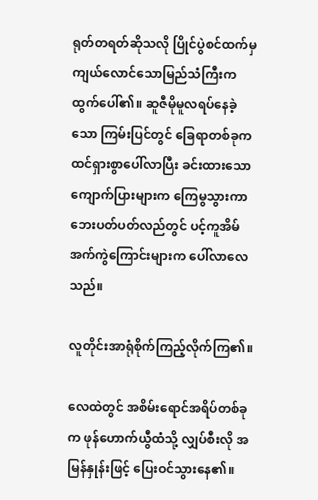ရုတ်တရတ်ဆိုသလို ပြိုင်ပွဲစင်ထက်မှ ကျယ်လောင်သောမြည်သံကြီးက ထွက်ပေါ်၏။ ဆူဇီမိုမူလရပ်နေခဲ့သော ကြမ်းပြင်တွင် ခြေရာတစ်ခုက ထင်ရှားစွာပေါ်လာပြီး ခင်းထားသော ကျောက်ပြားများက ကြေမွသွားကာ ဘေးပတ်ပတ်လည်တွင် ပင့်ကူအိမ်အက်ကွဲကြောင်းများက ပေါ်လာလေသည်။

လူတိုင်းအာရုံစိုက်ကြည့်လိုက်ကြ၏။

လေထဲတွင် အစိမ်းရောင်အရိပ်တစ်ခုက ဖုန်ဟောက်ယွီထံသို့ လျှပ်စီးလို အမြန်နှုန်းဖြင့် ပြေးဝင်သွားနေ၏။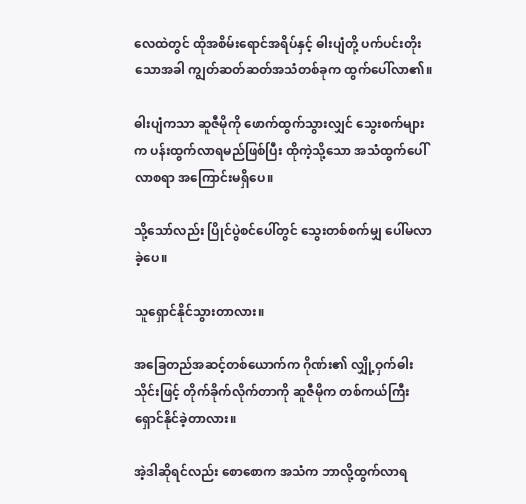လေထဲတွင် ထိုအစိမ်းရောင်အရိပ်နှင့် ဓါးပျံတို့ ပက်ပင်းတိုးသောအခါ ကျွတ်ဆတ်ဆတ်အသံတစ်ခုက ထွက်ပေါ်လာ၏။

ဓါးပျံကသာ ဆူဇီမိုကို ဖောက်ထွက်သွားလျှင် သွေးစက်များက ပန်းထွက်လာရမည်ဖြစ်ပြီး ထိုကဲ့သို့သော အသံထွက်ပေါ်လာစရာ အကြောင်းမရှိပေ။

သို့သော်လည်း ပြိုင်ပွဲစင်ပေါ်တွင် သွေးတစ်စက်မျှ ပေါ်မလာခဲ့ပေ။

သူရှောင်နိုင်သွားတာလား။

အခြေတည်အဆင့်တစ်ယောက်က ဂိုဏ်း၏ လျှို့ဝှက်ဓါးသိုင်းဖြင့် တိုက်ခိုက်လိုက်တာကို ဆူဇီမိုက တစ်ကယ်ကြီး ရှောင်နိုင်ခဲ့တာလား။

အဲ့ဒါဆိုရင်လည်း စော‌စောက အသံက ဘာလို့ထွက်လာရ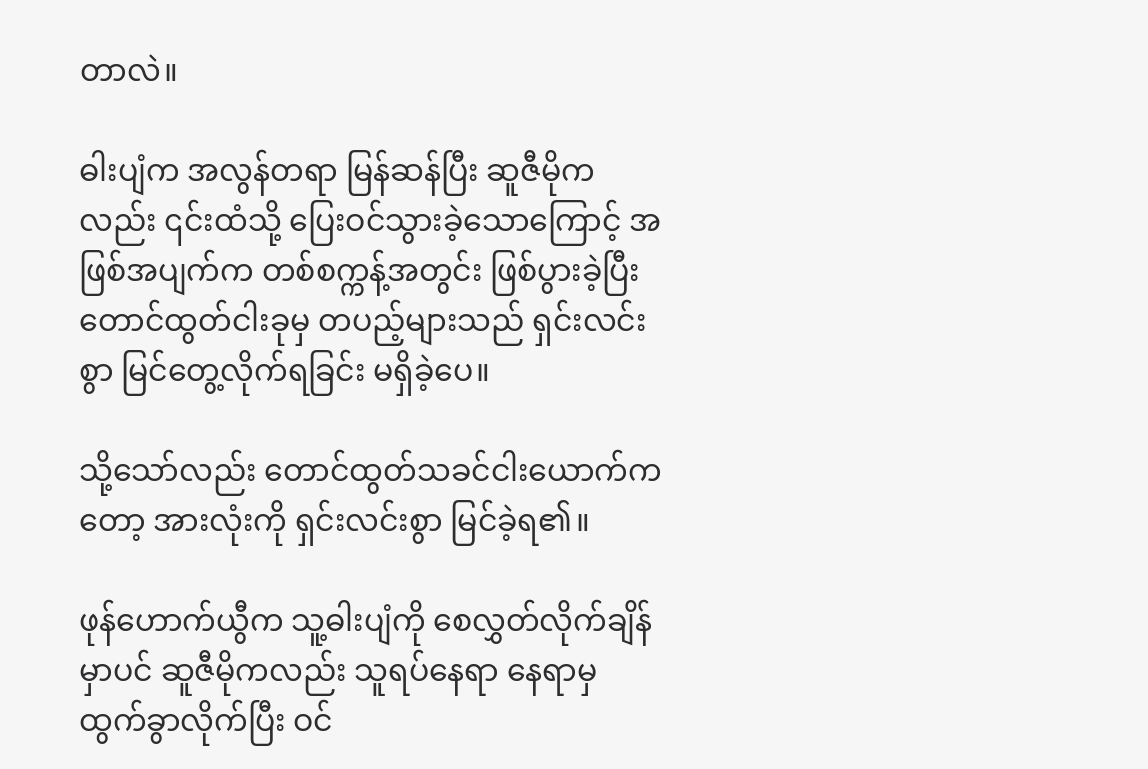တာလဲ။

ဓါးပျံက အလွန်တရာ မြန်ဆန်ပြီး ဆူဇီမိုကလည်း ၎င်းထံသို့ ပြေးဝင်သွားခဲ့သောကြောင့် အဖြစ်အပျက်က တစ်စက္ကန့်အတွင်း ဖြစ်ပွားခဲ့ပြီး တောင်ထွတ်ငါးခုမှ တပည့်များသည် ရှင်းလင်းစွာ မြင်တွေ့လိုက်ရခြင်း မရှိခဲ့ပေ။

သို့သော်လည်း တောင်ထွတ်သခင်ငါးယောက်ကတော့ အားလုံးကို ရှင်းလင်းစွာ မြင်ခဲ့ရ၏။

ဖုန်ဟောက်ယွီက သူ့ဓါးပျံကို စေလွှတ်လိုက်ချိန်မှာပင် ဆူဇီမိုကလည်း သူရပ်နေရာ နေရာမှ ထွက်ခွာလိုက်ပြီး ဝင်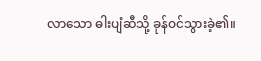လာသော ဓါးပျံဆီသို့ ခုန်ဝင်သွားခဲ့၏။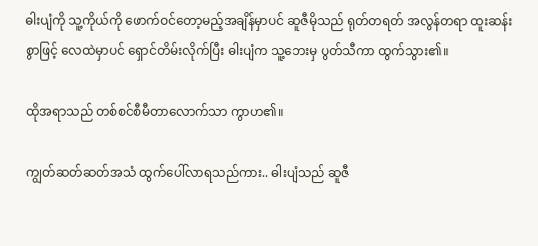ဓါးပျံကို သူ့ကိုယ်ကို ဖောက်ဝင်တော့မည့်အချိန်မှာပင် ဆူဇီမိုသည် ရုတ်တရတ် အလွန်တရာ ထူးဆန်းစွာဖြင့် လေထဲမှာပင် ရှောင်တိမ်းလိုက်ပြီး ဓါးပျံက သူ့ဘေးမှ ပွတ်သီကာ ထွက်သွား၏။

ထိုအရာသည် တစ်စင်စီမီတာလောက်သာ ကွာဟ၏။

ကျွတ်ဆတ်ဆတ်အသံ ထွက်ပေါ်လာရသည်ကား.. ဓါးပျံသည် ဆူဇီ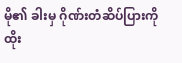မို၏ ခါးမှ ဂိုဏ်းတံဆိပ်ပြားကို ထိုး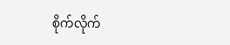စိုက်လိုက်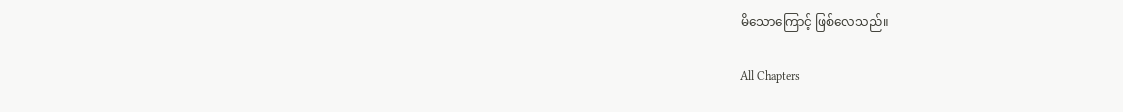မိသောကြောင့် ဖြစ်လေသည်။

All Chapters